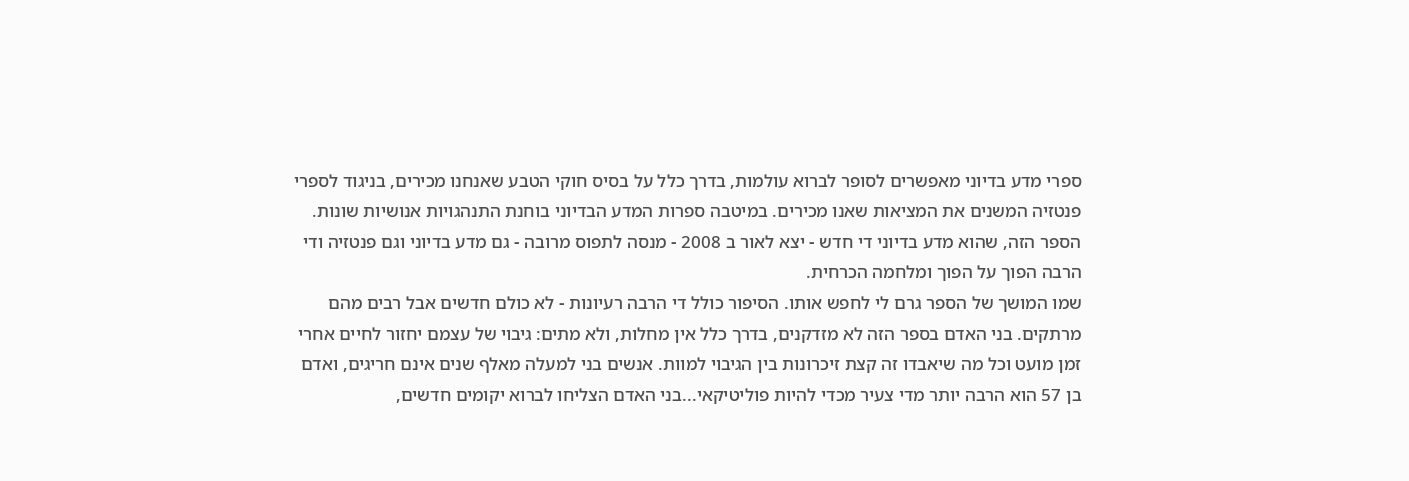ספרי מדע בדיוני מאפשרים לסופר לברוא עולמות, בדרך כלל על בסיס חוקי הטבע שאנחנו מכירים, בניגוד לספרי פנטזיה המשנים את המציאות שאנו מכירים. במיטבה ספרות המדע הבדיוני בוחנת התנהגויות אנושיות שונות. הספר הזה, שהוא מדע בדיוני די חדש - יצא לאור ב 2008 - מנסה לתפוס מרובה - גם מדע בדיוני וגם פנטזיה ודי הרבה הפוך על הפוך ומלחמה הכרחית.
שמו המושך של הספר גרם לי לחפש אותו. הסיפור כולל די הרבה רעיונות - לא כולם חדשים אבל רבים מהם מרתקים. בני האדם בספר הזה לא מזדקנים, בדרך כלל אין מחלות, ולא מתים: גיבוי של עצמם יחזור לחיים אחרי זמן מועט וכל מה שיאבדו זה קצת זיכרונות בין הגיבוי למוות. אנשים בני למעלה מאלף שנים אינם חריגים, ואדם בן 57 הוא הרבה יותר מדי צעיר מכדי להיות פוליטיקאי...בני האדם הצליחו לברוא יקומים חדשים,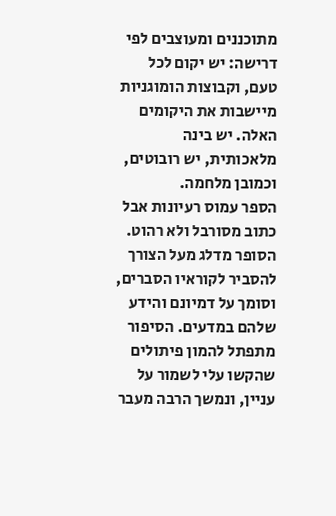מתוכננים ומעוצבים לפי דרישה: יש יקום לכל טעם, וקבוצות הומוגניות מיישבות את היקומים האלה. יש בינה מלאכותית, יש רובוטים, וכמובן מלחמה.
הספר עמוס רעיונות אבל כתוב מסורבל ולא רהוט. הסופר מדלג מעל הצורך להסביר לקוראיו הסברים, וסומך על דמיונם והידע שלהם במדעים. הסיפור מתפתל להמון פיתולים שהקשו עלי לשמור על עניין, ונמשך הרבה מעבר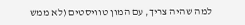למה שהיה צריך, עם המון טוויסטים (לא ממש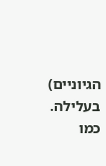הגיוניים) בעלילה. כמו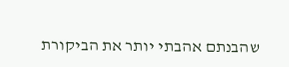שהבנתם אהבתי יותר את הביקורת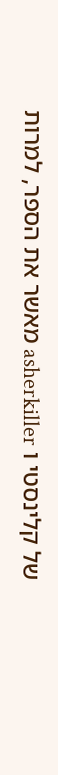של קלינסטי ו asherkiller מאשר את הספר, למרות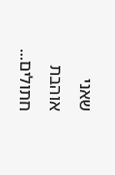שאני אוהבת חתולים...